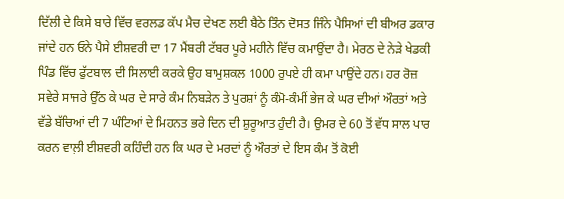ਦਿੱਲੀ ਦੇ ਕਿਸੇ ਬਾਰੇ ਵਿੱਚ ਵਰਲਡ ਕੱਪ ਮੈਚ ਦੇਖਣ ਲਈ ਬੈਠੇ ਤਿੰਨ ਦੋਸਤ ਜਿੰਨੇ ਪੈਸਿਆਂ ਦੀ ਬੀਅਰ ਡਕਾਰ ਜਾਂਦੇ ਹਨ ਓਨੇ ਪੈਸੇ ਈਸ਼ਵਰੀ ਦਾ 17 ਮੈਂਬਰੀ ਟੱਬਰ ਪੂਰੇ ਮਹੀਨੇ ਵਿੱਚ ਕਮਾਉਂਦਾ ਹੈ। ਮੇਰਠ ਦੇ ਨੇੜੇ ਖੇਡਕੀ ਪਿੰਡ ਵਿੱਚ ਫੁੱਟਬਾਲ ਦੀ ਸਿਲਾਈ ਕਰਕੇ ਉਹ ਬਾਮੁਸ਼ਕਲ 1000 ਰੁਪਏ ਹੀ ਕਮਾ ਪਾਉਂਦੇ ਹਨ। ਹਰ ਰੋਜ਼ ਸਵੇਰੇ ਸਾਜਰੇ ਉੱਠ ਕੇ ਘਰ ਦੇ ਸਾਰੇ ਕੰਮ ਨਿਬੜੇਨ ਤੇ ਪੁਰਸ਼ਾਂ ਨੂੰ ਕੰਮੋ-ਕੰਮੀਂ ਭੇਜ ਕੇ ਘਰ ਦੀਆਂ ਔਰਤਾਂ ਅਤੇ ਵੱਡੇ ਬੱਚਿਆਂ ਦੀ 7 ਘੰਟਿਆਂ ਦੇ ਮਿਹਨਤ ਭਰੇ ਦਿਨ ਦੀ ਸ਼ੁਰੂਆਤ ਹੁੰਦੀ ਹੈ। ਉਮਰ ਦੇ 60 ਤੋਂ ਵੱਧ ਸਾਲ ਪਾਰ ਕਰਨ ਵਾਲ਼ੀ ਈਸ਼ਵਰੀ ਕਹਿੰਦੀ ਹਨ ਕਿ ਘਰ ਦੇ ਮਰਦਾਂ ਨੂੰ ਔਰਤਾਂ ਦੇ ਇਸ ਕੰਮ ਤੋਂ ਕੋਈ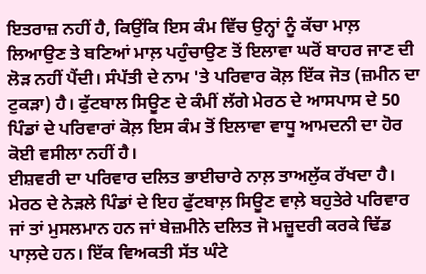ਇਤਰਾਜ਼ ਨਹੀਂ ਹੈ, ਕਿਉਂਕਿ ਇਸ ਕੰਮ ਵਿੱਚ ਉਨ੍ਹਾਂ ਨੂੰ ਕੱਚਾ ਮਾਲ਼ ਲਿਆਉਣ ਤੇ ਬਣਿਆਂ ਮਾਲ਼ ਪਹੁੰਚਾਉਣ ਤੋਂ ਇਲਾਵਾ ਘਰੋਂ ਬਾਹਰ ਜਾਣ ਦੀ ਲੋੜ ਨਹੀਂ ਪੈਂਦੀ। ਸੰਪੱਤੀ ਦੇ ਨਾਮ 'ਤੇ ਪਰਿਵਾਰ ਕੋਲ਼ ਇੱਕ ਜੋਤ (ਜ਼ਮੀਨ ਦਾ ਟੁਕੜਾ) ਹੈ। ਫੁੱਟਬਾਲ ਸਿਊਣ ਦੇ ਕੰਮੀਂ ਲੱਗੇ ਮੇਰਠ ਦੇ ਆਸਪਾਸ ਦੇ 50 ਪਿੰਡਾਂ ਦੇ ਪਰਿਵਾਰਾਂ ਕੋਲ਼ ਇਸ ਕੰਮ ਤੋਂ ਇਲਾਵਾ ਵਾਧੂ ਆਮਦਨੀ ਦਾ ਹੋਰ ਕੋਈ ਵਸੀਲਾ ਨਹੀਂ ਹੈ।
ਈਸ਼ਵਰੀ ਦਾ ਪਰਿਵਾਰ ਦਲਿਤ ਭਾਈਚਾਰੇ ਨਾਲ਼ ਤਾਅਲੁੱਕ ਰੱਖਦਾ ਹੈ। ਮੇਰਠ ਦੇ ਨੇੜਲੇ ਪਿੰਡਾਂ ਦੇ ਇਹ ਫੁੱਟਬਾਲ਼ ਸਿਊਣ ਵਾਲ਼ੇ ਬਹੁਤੇਰੇ ਪਰਿਵਾਰ ਜਾਂ ਤਾਂ ਮੁਸਲਮਾਨ ਹਨ ਜਾਂ ਬੇਜ਼ਮੀਨੇ ਦਲਿਤ ਜੋ ਮਜ਼ੂਦਰੀ ਕਰਕੇ ਢਿੱਡ ਪਾਲ਼ਦੇ ਹਨ। ਇੱਕ ਵਿਅਕਤੀ ਸੱਤ ਘੰਟੇ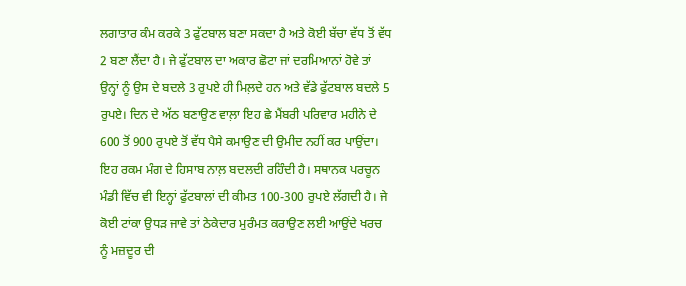ਲਗਾਤਾਰ ਕੰਮ ਕਰਕੇ 3 ਫੁੱਟਬਾਲ ਬਣਾ ਸਕਦਾ ਹੈ ਅਤੇ ਕੋਈ ਬੱਚਾ ਵੱਧ ਤੋਂ ਵੱਧ 2 ਬਣਾ ਲੈਂਦਾ ਹੈ। ਜੇ ਫੁੱਟਬਾਲ ਦਾ ਅਕਾਰ ਛੋਟਾ ਜਾਂ ਦਰਮਿਆਨਾਂ ਹੋਵੇ ਤਾਂ ਉਨ੍ਹਾਂ ਨੂੰ ਉਸ ਦੇ ਬਦਲੇ 3 ਰੁਪਏ ਹੀ ਮਿਲ਼ਦੇ ਹਨ ਅਤੇ ਵੱਡੇ ਫੁੱਟਬਾਲ ਬਦਲੇ 5 ਰੁਪਏ। ਦਿਨ ਦੇ ਅੱਠ ਬਣਾਉਣ ਵਾਲ਼ਾ ਇਹ ਛੇ ਮੈਂਬਰੀ ਪਰਿਵਾਰ ਮਹੀਨੇ ਦੇ 600 ਤੋਂ 900 ਰੁਪਏ ਤੋਂ ਵੱਧ ਪੈਸੇ ਕਮਾਉਣ ਦੀ ਉਮੀਦ ਨਹੀਂ ਕਰ ਪਾਉਂਦਾ। ਇਹ ਰਕਮ ਮੰਗ ਦੇ ਹਿਸਾਬ ਨਾਲ਼ ਬਦਲਦੀ ਰਹਿੰਦੀ ਹੈ। ਸਥਾਨਕ ਪਰਚੂਨ ਮੰਡੀ ਵਿੱਚ ਵੀ ਇਨ੍ਹਾਂ ਫੁੱਟਬਾਲਾਂ ਦੀ ਕੀਮਤ 100-300 ਰੁਪਏ ਲੱਗਦੀ ਹੈ। ਜੇ ਕੋਈ ਟਾਂਕਾ ਉਧੜ ਜਾਵੇ ਤਾਂ ਠੇਕੇਦਾਰ ਮੁਰੰਮਤ ਕਰਾਉਣ ਲਈ ਆਉਂਦੇ ਖਰਚ ਨੂੰ ਮਜ਼ਦੂਰ ਦੀ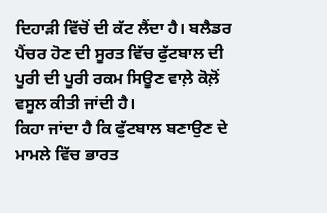ਦਿਹਾੜੀ ਵਿੱਚੋਂ ਦੀ ਕੱਟ ਲੈਂਦਾ ਹੈ। ਬਲੈਡਰ ਪੈਂਚਰ ਹੋਣ ਦੀ ਸੂਰਤ ਵਿੱਚ ਫੁੱਟਬਾਲ ਦੀ ਪੂਰੀ ਦੀ ਪੂਰੀ ਰਕਮ ਸਿਊਣ ਵਾਲ਼ੇ ਕੋਲ਼ੋਂ ਵਸੂਲ ਕੀਤੀ ਜਾਂਦੀ ਹੈ।
ਕਿਹਾ ਜਾਂਦਾ ਹੈ ਕਿ ਫੁੱਟਬਾਲ ਬਣਾਉਣ ਦੇ ਮਾਮਲੇ ਵਿੱਚ ਭਾਰਤ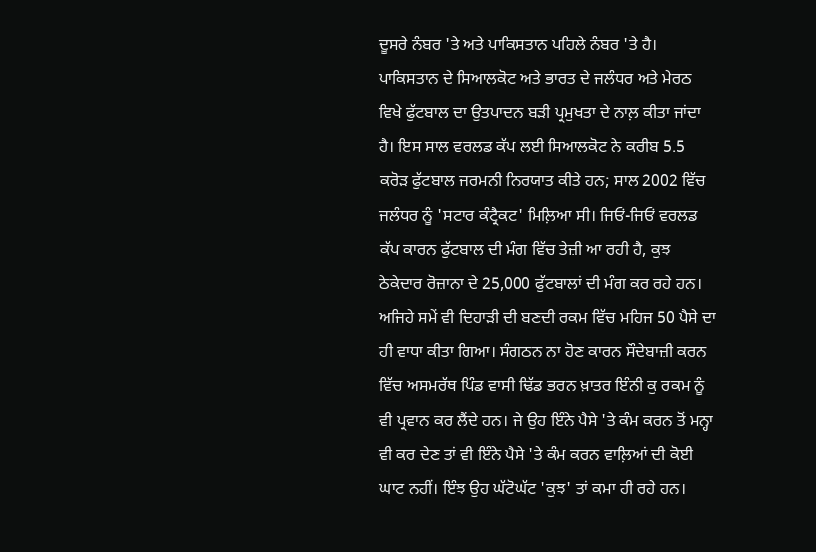ਦੂਸਰੇ ਨੰਬਰ 'ਤੇ ਅਤੇ ਪਾਕਿਸਤਾਨ ਪਹਿਲੇ ਨੰਬਰ 'ਤੇ ਹੈ। ਪਾਕਿਸਤਾਨ ਦੇ ਸਿਆਲਕੋਟ ਅਤੇ ਭਾਰਤ ਦੇ ਜਲੰਧਰ ਅਤੇ ਮੇਰਠ ਵਿਖੇ ਫੁੱਟਬਾਲ ਦਾ ਉਤਪਾਦਨ ਬੜੀ ਪ੍ਰਮੁਖਤਾ ਦੇ ਨਾਲ਼ ਕੀਤਾ ਜਾਂਦਾ ਹੈ। ਇਸ ਸਾਲ ਵਰਲਡ ਕੱਪ ਲਈ ਸਿਆਲਕੋਟ ਨੇ ਕਰੀਬ 5.5 ਕਰੋੜ ਫੁੱਟਬਾਲ ਜਰਮਨੀ ਨਿਰਯਾਤ ਕੀਤੇ ਹਨ; ਸਾਲ 2002 ਵਿੱਚ ਜਲੰਧਰ ਨੂੰ 'ਸਟਾਰ ਕੰਟ੍ਰੈਕਟ' ਮਿਲ਼ਿਆ ਸੀ। ਜਿਓਂ-ਜਿਓਂ ਵਰਲਡ ਕੱਪ ਕਾਰਨ ਫੁੱਟਬਾਲ ਦੀ ਮੰਗ ਵਿੱਚ ਤੇਜ਼ੀ ਆ ਰਹੀ ਹੈ, ਕੁਝ ਠੇਕੇਦਾਰ ਰੋਜ਼ਾਨਾ ਦੇ 25,000 ਫੁੱਟਬਾਲਾਂ ਦੀ ਮੰਗ ਕਰ ਰਹੇ ਹਨ। ਅਜਿਹੇ ਸਮੇਂ ਵੀ ਦਿਹਾੜੀ ਦੀ ਬਣਦੀ ਰਕਮ ਵਿੱਚ ਮਹਿਜ 50 ਪੈਸੇ ਦਾ ਹੀ ਵਾਧਾ ਕੀਤਾ ਗਿਆ। ਸੰਗਠਨ ਨਾ ਹੋਣ ਕਾਰਨ ਸੌਦੇਬਾਜ਼ੀ ਕਰਨ ਵਿੱਚ ਅਸਮਰੱਥ ਪਿੰਡ ਵਾਸੀ ਢਿੱਡ ਭਰਨ ਖ਼ਾਤਰ ਇੰਨੀ ਕੁ ਰਕਮ ਨੂੰ ਵੀ ਪ੍ਰਵਾਨ ਕਰ ਲੈਂਦੇ ਹਨ। ਜੇ ਉਹ ਇੰਨੇ ਪੈਸੇ 'ਤੇ ਕੰਮ ਕਰਨ ਤੋਂ ਮਨ੍ਹਾ ਵੀ ਕਰ ਦੇਣ ਤਾਂ ਵੀ ਇੰਨੇ ਪੈਸੇ 'ਤੇ ਕੰਮ ਕਰਨ ਵਾਲ਼ਿਆਂ ਦੀ ਕੋਈ ਘਾਟ ਨਹੀਂ। ਇੰਝ ਉਹ ਘੱਟੋਘੱਟ 'ਕੁਝ' ਤਾਂ ਕਮਾ ਹੀ ਰਹੇ ਹਨ।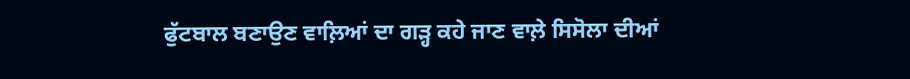ਫੁੱਟਬਾਲ ਬਣਾਉਣ ਵਾਲ਼ਿਆਂ ਦਾ ਗੜ੍ਹ ਕਹੇ ਜਾਣ ਵਾਲ਼ੇ ਸਿਸੋਲਾ ਦੀਆਂ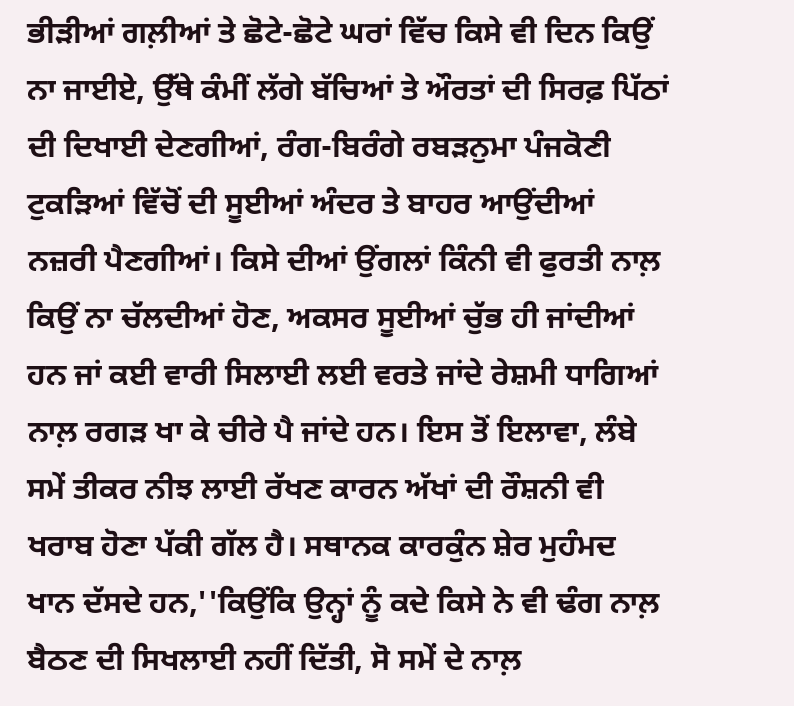ਭੀੜੀਆਂ ਗਲ਼ੀਆਂ ਤੇ ਛੋਟੇ-ਛੋਟੇ ਘਰਾਂ ਵਿੱਚ ਕਿਸੇ ਵੀ ਦਿਨ ਕਿਉਂ ਨਾ ਜਾਈਏ, ਉੱਥੇ ਕੰਮੀਂ ਲੱਗੇ ਬੱਚਿਆਂ ਤੇ ਔਰਤਾਂ ਦੀ ਸਿਰਫ਼ ਪਿੱਠਾਂ ਦੀ ਦਿਖਾਈ ਦੇਣਗੀਆਂ, ਰੰਗ-ਬਿਰੰਗੇ ਰਬੜਨੁਮਾ ਪੰਜਕੋਣੀ ਟੁਕੜਿਆਂ ਵਿੱਚੋਂ ਦੀ ਸੂਈਆਂ ਅੰਦਰ ਤੇ ਬਾਹਰ ਆਉਂਦੀਆਂ ਨਜ਼ਰੀ ਪੈਣਗੀਆਂ। ਕਿਸੇ ਦੀਆਂ ਉਂਗਲਾਂ ਕਿੰਨੀ ਵੀ ਫੁਰਤੀ ਨਾਲ਼ ਕਿਉਂ ਨਾ ਚੱਲਦੀਆਂ ਹੋਣ, ਅਕਸਰ ਸੂਈਆਂ ਚੁੱਭ ਹੀ ਜਾਂਦੀਆਂ ਹਨ ਜਾਂ ਕਈ ਵਾਰੀ ਸਿਲਾਈ ਲਈ ਵਰਤੇ ਜਾਂਦੇ ਰੇਸ਼ਮੀ ਧਾਗਿਆਂ ਨਾਲ਼ ਰਗੜ ਖਾ ਕੇ ਚੀਰੇ ਪੈ ਜਾਂਦੇ ਹਨ। ਇਸ ਤੋਂ ਇਲਾਵਾ, ਲੰਬੇ ਸਮੇਂ ਤੀਕਰ ਨੀਝ ਲਾਈ ਰੱਖਣ ਕਾਰਨ ਅੱਖਾਂ ਦੀ ਰੌਸ਼ਨੀ ਵੀ ਖਰਾਬ ਹੋਣਾ ਪੱਕੀ ਗੱਲ ਹੈ। ਸਥਾਨਕ ਕਾਰਕੁੰਨ ਸ਼ੇਰ ਮੁਹੰਮਦ ਖਾਨ ਦੱਸਦੇ ਹਨ,''ਕਿਉਂਕਿ ਉਨ੍ਹਾਂ ਨੂੰ ਕਦੇ ਕਿਸੇ ਨੇ ਵੀ ਢੰਗ ਨਾਲ਼ ਬੈਠਣ ਦੀ ਸਿਖਲਾਈ ਨਹੀਂ ਦਿੱਤੀ, ਸੋ ਸਮੇਂ ਦੇ ਨਾਲ਼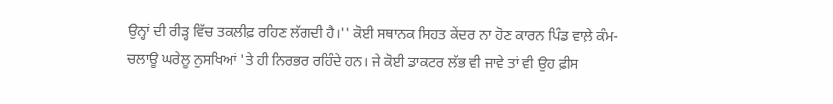ਉਨ੍ਹਾਂ ਦੀ ਰੀੜ੍ਹ ਵਿੱਚ ਤਕਲੀਫ਼ ਰਹਿਣ ਲੱਗਦੀ ਹੈ।'' ਕੋਈ ਸਥਾਨਕ ਸਿਹਤ ਕੇਂਦਰ ਨਾ ਹੋਣ ਕਾਰਨ ਪਿੰਡ ਵਾਲ਼ੇ ਕੰਮ-ਚਲਾਊ ਘਰੇਲੂ ਨੁਸਖਿਆਂ 'ਤੇ ਹੀ ਨਿਰਭਰ ਰਹਿੰਦੇ ਹਨ। ਜੇ ਕੋਈ ਡਾਕਟਰ ਲੱਭ ਵੀ ਜਾਵੇ ਤਾਂ ਵੀ ਉਹ ਫ਼ੀਸ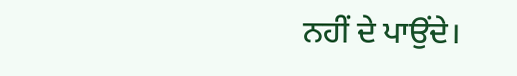ਨਹੀਂ ਦੇ ਪਾਉਂਦੇ।